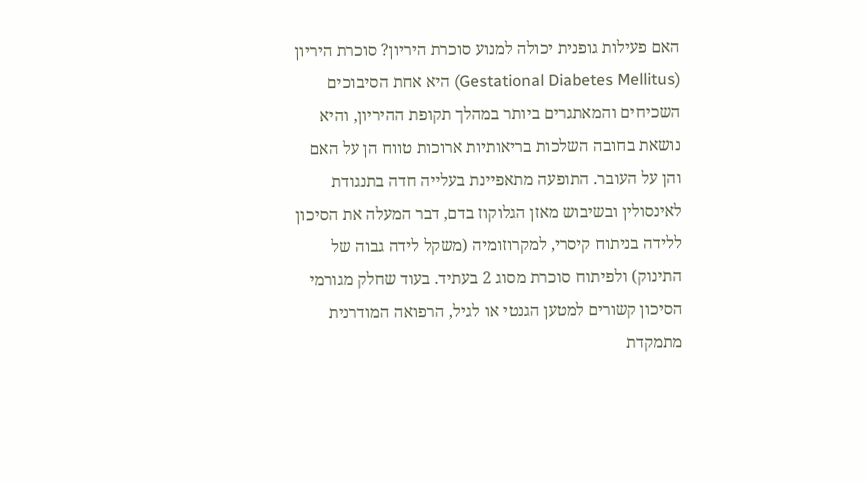האם פעילות גופנית יכולה למנוע סוכרת היריון? סוכרת היריון (Gestational Diabetes Mellitus) היא אחת הסיבוכים השכיחים והמאתגרים ביותר במהלך תקופת ההיריון, והיא נושאת בחובה השלכות בריאותיות ארוכות טווח הן על האם והן על העובר. התופעה מתאפיינת בעלייה חדה בתנגודת לאינסולין ובשיבוש מאזן הגלוקוז בדם, דבר המעלה את הסיכון ללידה בניתוח קיסרי, למקרוזומיה (משקל לידה גבוה של התינוק) ולפיתוח סוכרת מסוג 2 בעתיד. בעוד שחלק מגורמי הסיכון קשורים למטען הגנטי או לגיל, הרפואה המודרנית מתמקדת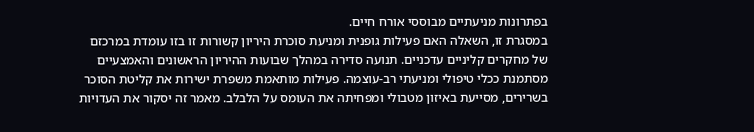בפתרונות מניעתיים מבוססי אורח חיים.
במסגרת זו, השאלה האם פעילות גופנית ומניעת סוכרת היריון קשורות זו בזו עומדת במרכזם של מחקרים קליניים עדכניים. תנועה סדירה במהלך שבועות ההיריון הראשונים והאמצעיים מסתמנת ככלי טיפולי ומניעתי רב-עוצמה. פעילות מותאמת משפרת ישירות את קליטת הסוכר בשרירים, מסייעת באיזון מטבולי ומפחיתה את העומס על הלבלב. מאמר זה יסקור את העדויות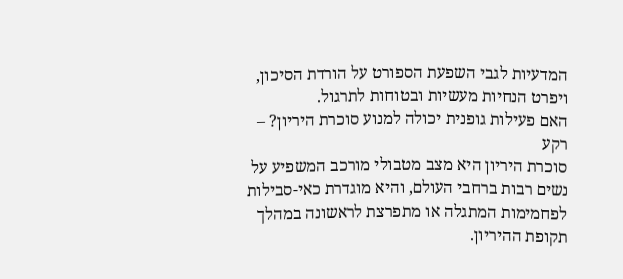המדעיות לגבי השפעת הספורט על הורדת הסיכון, ויפרט הנחיות מעשיות ובטוחות לתרגול.
האם פעילות גופנית יכולה למנוע סוכרת היריון? – רקע
סוכרת היריון היא מצב מטבולי מורכב המשפיע על נשים רבות ברחבי העולם, והיא מוגדרת כאי-סבילות לפחמימות המתגלה או מתפרצת לראשונה במהלך תקופת ההיריון.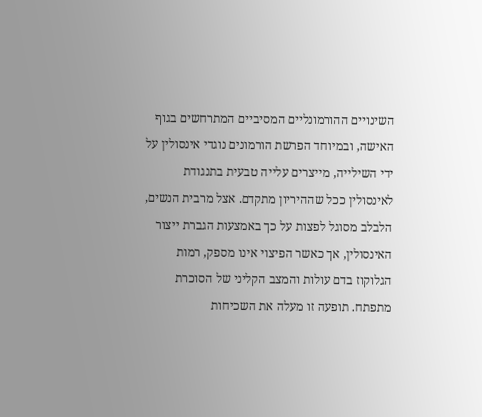השינויים ההורמונליים המסיביים המתרחשים בגוף האישה, ובמיוחד הפרשת הורמונים נוגדי אינסולין על ידי השילייה, מייצרים עלייה טבעית בתנגודת לאינסולין ככל שההיריון מתקדם. אצל מרבית הנשים, הלבלב מסוגל לפצות על כך באמצעות הגברת ייצור האינסולין, אך כאשר הפיצוי אינו מספק, רמות הגלוקוז בדם עולות והמצב הקליני של הסוכרת מתפתח. תופעה זו מעלה את השכיחות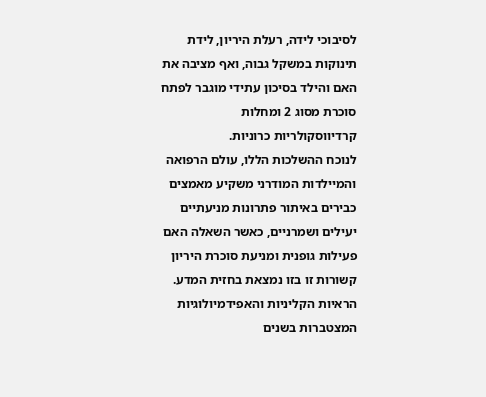לסיבוכי לידה, רעלת היריון, לידת תינוקות במשקל גבוה, ואף מציבה את האם והילד בסיכון עתידי מוגבר לפתח סוכרת מסוג 2 ומחלות קרדיווסקולריות כרוניות.
לנוכח ההשלכות הללו, עולם הרפואה והמיילדות המודרני משקיע מאמצים כבירים באיתור פתרונות מניעתיים יעילים ושמרניים, כאשר השאלה האם פעילות גופנית ומניעת סוכרת היריון קשורות זו בזו נמצאת בחזית המדע. הראיות הקליניות והאפידמיולוגיות המצטברות בשנים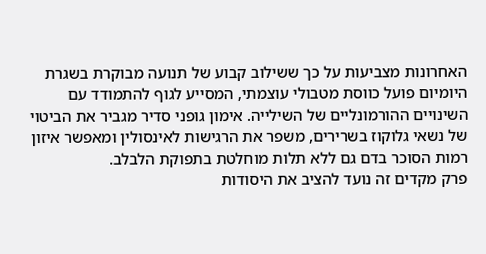האחרונות מצביעות על כך ששילוב קבוע של תנועה מבוקרת בשגרת היומיום פועל כווסת מטבולי עוצמתי, המסייע לגוף להתמודד עם השינויים ההורמונליים של השילייה. אימון גופני סדיר מגביר את הביטוי של נשאי גלוקוז בשרירים, משפר את הרגישות לאינסולין ומאפשר איזון רמות הסוכר בדם גם ללא תלות מוחלטת בתפוקת הלבלב.
פרק מקדים זה נועד להציב את היסודות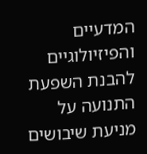המדעיים והפיזיולוגיים להבנת השפעת התנועה על מניעת שיבושים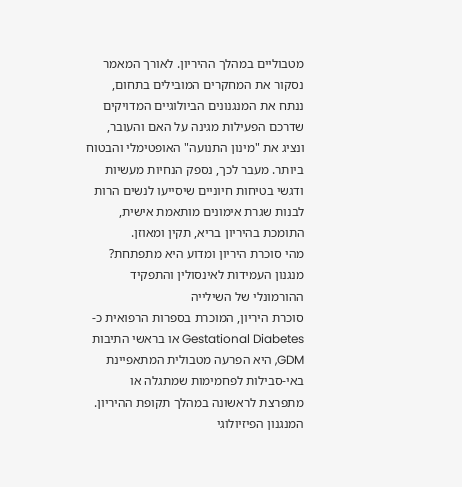מטבוליים במהלך ההיריון. לאורך המאמר נסקור את המחקרים המובילים בתחום, ננתח את המנגנונים הביולוגיים המדויקים שדרכם הפעילות מגינה על האם והעובר, ונציג את "מינון התנועה" האופטימלי והבטוח ביותר. מעבר לכך, נספק הנחיות מעשיות ודגשי בטיחות חיוניים שיסייעו לנשים הרות לבנות שגרת אימונים מותאמת אישית, התומכת בהיריון בריא, תקין ומאוזן.
מהי סוכרת היריון ומדוע היא מתפתחת?
מנגנון העמידות לאינסולין והתפקיד ההורמונלי של השילייה
סוכרת היריון, המוכרת בספרות הרפואית כ-Gestational Diabetes או בראשי התיבות GDM, היא הפרעה מטבולית המתאפיינת באי-סבילות לפחמימות שמתגלה או מתפרצת לראשונה במהלך תקופת ההיריון. המנגנון הפיזיולוגי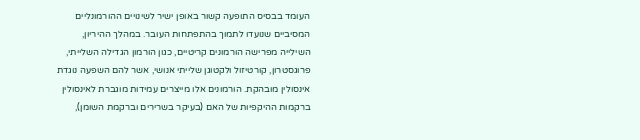העומד בבסיס התופעה קשור באופן ישיר לשינויים ההורמונליים המסיביים שנועדו לתמוך בהתפתחות העובר. במהלך ההיריון, השילייה מפרישה הורמונים קריטיים, כגון הורמון הגדילה השלייתי, פרוגסטרון, קורטיזול ולקטוגן שלייתי אנושי, אשר להם השפעה נוגדת אינסולין מובהקת. הורמונים אלו מייצרים עמידות מוגברת לאינסולין ברקמות ההיקפיות של האם (בעיקר בשרירים וברקמת השומן),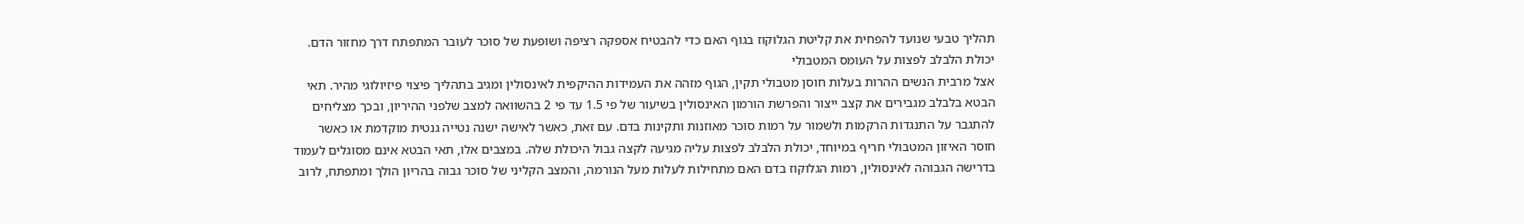תהליך טבעי שנועד להפחית את קליטת הגלוקוז בגוף האם כדי להבטיח אספקה רציפה ושופעת של סוכר לעובר המתפתח דרך מחזור הדם.
יכולת הלבלב לפצות על העומס המטבולי
אצל מרבית הנשים ההרות בעלות חוסן מטבולי תקין, הגוף מזהה את העמידות ההיקפית לאינסולין ומגיב בתהליך פיצוי פיזיולוגי מהיר. תאי הבטא בלבלב מגבירים את קצב ייצור והפרשת הורמון האינסולין בשיעור של פי 1.5 עד פי 2 בהשוואה למצב שלפני ההיריון, ובכך מצליחים להתגבר על התנגדות הרקמות ולשמור על רמות סוכר מאוזנות ותקינות בדם. עם זאת, כאשר לאישה ישנה נטייה גנטית מוקדמת או כאשר חוסר האיזון המטבולי חריף במיוחד, יכולת הלבלב לפצות עליה מגיעה לקצה גבול היכולת שלה. במצבים אלו, תאי הבטא אינם מסוגלים לעמוד בדרישה הגבוהה לאינסולין, רמות הגלוקוז בדם האם מתחילות לעלות מעל הנורמה, והמצב הקליני של סוכר גבוה בהריון הולך ומתפתח, לרוב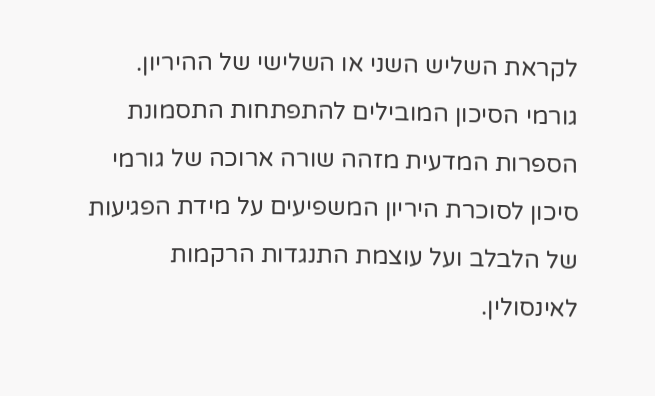לקראת השליש השני או השלישי של ההיריון.
גורמי הסיכון המובילים להתפתחות התסמונת
הספרות המדעית מזהה שורה ארוכה של גורמי סיכון לסוכרת היריון המשפיעים על מידת הפגיעות של הלבלב ועל עוצמת התנגדות הרקמות לאינסולין.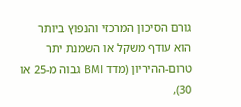גורם הסיכון המרכזי והנפוץ ביותר הוא עודף משקל או השמנת יתר טרום-ההיריון (מדד BMI גבוה מ-25 או 30),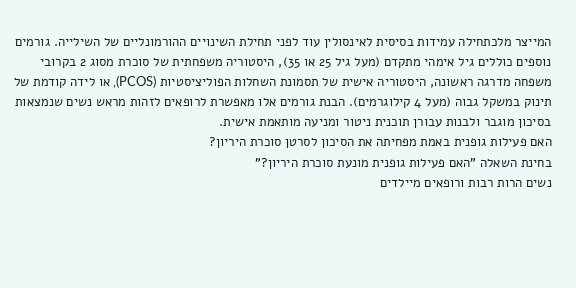המייצר מלכתחילה עמידות בסיסית לאינסולין עוד לפני תחילת השינויים ההורמונליים של השילייה. גורמים נוספים כוללים גיל אימהי מתקדם (מעל גיל 25 או 35), היסטוריה משפחתית של סוכרת מסוג 2 בקרובי משפחה מדרגה ראשונה, היסטוריה אישית של תסמונת השחלות הפוליציסטיות (PCOS), או לידה קודמת של תינוק במשקל גבוה (מעל 4 קילוגרמים). הבנת גורמים אלו מאפשרת לרופאים לזהות מראש נשים שנמצאות בסיכון מוגבר ולבנות עבורן תוכנית ניטור ומניעה מותאמת אישית.
האם פעילות גופנית באמת מפחיתה את הסיכון לסרטן סוכרת היריון?
בחינת השאלה "האם פעילות גופנית מונעת סוכרת היריון?"
נשים הרות רבות ורופאים מיילדים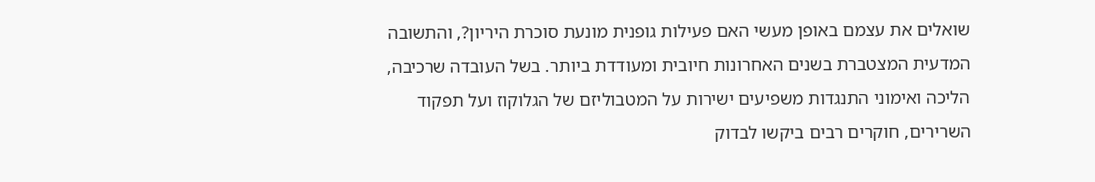שואלים את עצמם באופן מעשי האם פעילות גופנית מונעת סוכרת היריון?, והתשובה המדעית המצטברת בשנים האחרונות חיובית ומעודדת ביותר. בשל העובדה שרכיבה, הליכה ואימוני התנגדות משפיעים ישירות על המטבוליזם של הגלוקוז ועל תפקוד השרירים, חוקרים רבים ביקשו לבדוק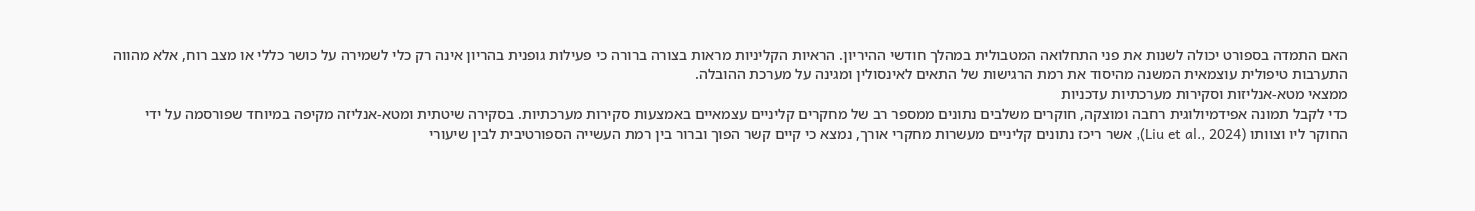האם התמדה בספורט יכולה לשנות את פני התחלואה המטבולית במהלך חודשי ההיריון. הראיות הקליניות מראות בצורה ברורה כי פעילות גופנית בהריון אינה רק כלי לשמירה על כושר כללי או מצב רוח, אלא מהווה התערבות טיפולית עוצמאית המשנה מהיסוד את רמת הרגישות של התאים לאינסולין ומגינה על מערכת ההובלה.
ממצאי מטא-אנליזות וסקירות מערכתיות עדכניות
כדי לקבל תמונה אפידמיולוגית רחבה ומוצקה, חוקרים משלבים נתונים ממספר רב של מחקרים קליניים עצמאיים באמצעות סקירות מערכתיות. בסקירה שיטתית ומטא-אנליזה מקיפה במיוחד שפורסמה על ידי החוקר ליו וצוותו (Liu et al., 2024), אשר ריכז נתונים קליניים מעשרות מחקרי אורך, נמצא כי קיים קשר הפוך וברור בין רמת העשייה הספורטיבית לבין שיעורי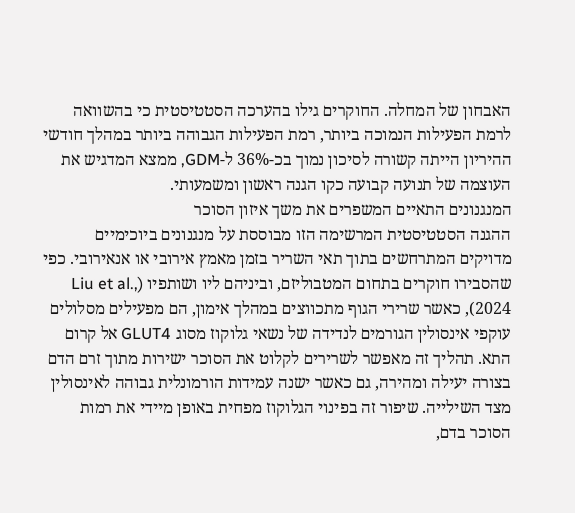האבחון של המחלה. החוקרים גילו בהערכה הסטטיסטית כי בהשוואה לרמת הפעילות הנמוכה ביותר, רמת הפעילות הגבוהה ביותר במהלך חודשי ההיריון הייתה קשורה לסיכון נמוך בכ-36% ל-GDM, ממצא המדגיש את העוצמה של תנועה קבועה כקו הגנה ראשון ומשמעותי.
המנגנונים התאיים המשפרים את משך איזון הסוכר
ההגנה הסטטיסטית המרשימה הזו מבוססת על מנגנונים ביוכימיים מדויקים המתרחשים בתוך תאי השריר בזמן מאמץ אירובי או אנאירובי. כפי שהסבירו חוקרים בתחום המטבוליזם, וביניהם ליו ושותפיו (Liu et al., 2024), כאשר שרירי הגוף מתכווצים במהלך אימון, הם מפעילים מסלולים עוקפי אינסולין הגורמים לנדידה של נשאי גלוקוז מסוג GLUT4 אל קרום התא. תהליך זה מאפשר לשרירים לקלוט את הסוכר ישירות מתוך זרם הדם בצורה יעילה ומהירה, גם כאשר ישנה עמידות הורמונלית גבוהה לאינסולין מצד השילייה. שיפור זה בפינוי הגלוקוז מפחית באופן מיידי את רמות הסוכר בדם,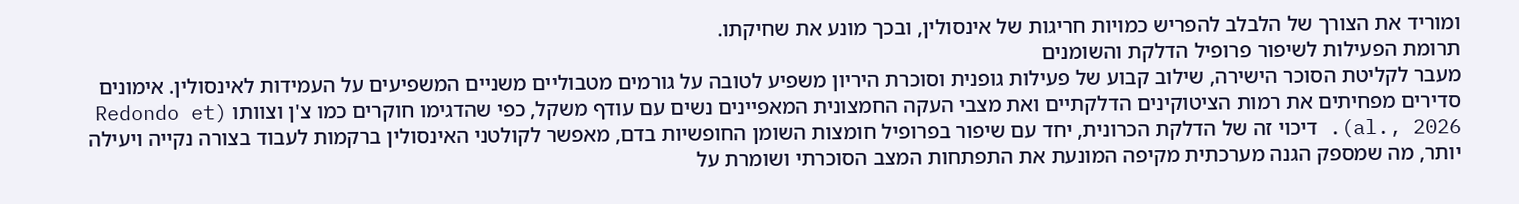ומוריד את הצורך של הלבלב להפריש כמויות חריגות של אינסולין, ובכך מונע את שחיקתו.
תרומת הפעילות לשיפור פרופיל הדלקת והשומנים
מעבר לקליטת הסוכר הישירה, שילוב קבוע של פעילות גופנית וסוכרת היריון משפיע לטובה על גורמים מטבוליים משניים המשפיעים על העמידות לאינסולין. אימונים סדירים מפחיתים את רמות הציטוקינים הדלקתיים ואת מצבי העקה החמצונית המאפיינים נשים עם עודף משקל, כפי שהדגימו חוקרים כמו צ'ן וצוותו (Redondo et al., 2026). דיכוי זה של הדלקת הכרונית, יחד עם שיפור בפרופיל חומצות השומן החופשיות בדם, מאפשר לקולטני האינסולין ברקמות לעבוד בצורה נקייה ויעילה יותר, מה שמספק הגנה מערכתית מקיפה המונעת את התפתחות המצב הסוכרתי ושומרת על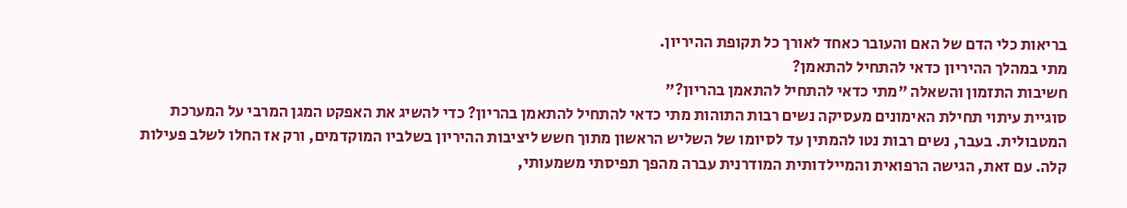בריאות כלי הדם של האם והעובר כאחד לאורך כל תקופת ההיריון.
מתי במהלך ההיריון כדאי להתחיל להתאמן?
חשיבות התזמון והשאלה "מתי כדאי להתחיל להתאמן בהריון?"
סוגיית עיתוי תחילת האימונים מעסיקה נשים רבות התוהות מתי כדאי להתחיל להתאמן בהריון? כדי להשיג את האפקט המגן המרבי על המערכת המטבולית. בעבר, נשים רבות נטו להמתין עד לסיומו של השליש הראשון מתוך חשש ליציבות ההיריון בשלביו המוקדמים, ורק אז החלו לשלב פעילות קלה. עם זאת, הגישה הרפואית והמיילדותית המודרנית עברה מהפך תפיסתי משמעותי,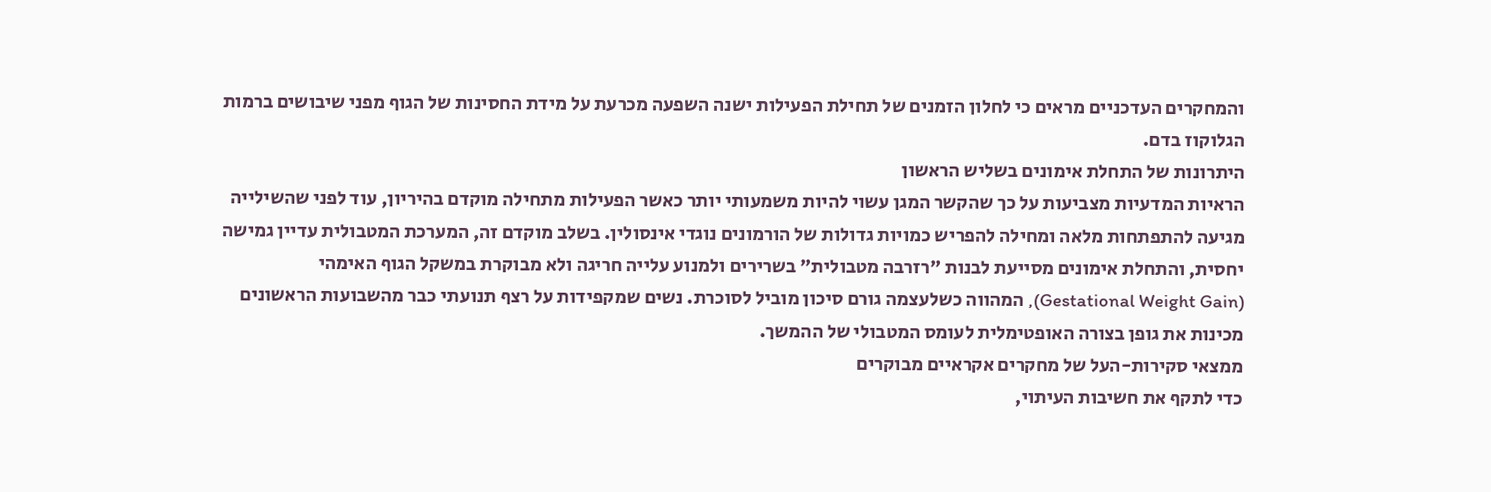והמחקרים העדכניים מראים כי לחלון הזמנים של תחילת הפעילות ישנה השפעה מכרעת על מידת החסינות של הגוף מפני שיבושים ברמות הגלוקוז בדם.
היתרונות של התחלת אימונים בשליש הראשון
הראיות המדעיות מצביעות על כך שהקשר המגן עשוי להיות משמעותי יותר כאשר הפעילות מתחילה מוקדם בהיריון, עוד לפני שהשילייה מגיעה להתפתחות מלאה ומחילה להפריש כמויות גדולות של הורמונים נוגדי אינסולין. בשלב מוקדם זה, המערכת המטבולית עדיין גמישה יחסית, והתחלת אימונים מסייעת לבנות "רזרבה מטבולית" בשרירים ולמנוע עלייה חריגה ולא מבוקרת במשקל הגוף האימהי (Gestational Weight Gain), המהווה כשלעצמה גורם סיכון מוביל לסוכרת. נשים שמקפידות על רצף תנועתי כבר מהשבועות הראשונים מכינות את גופן בצורה האופטימלית לעומס המטבולי של ההמשך.
ממצאי סקירות-העל של מחקרים אקראיים מבוקרים
כדי לתקף את חשיבות העיתוי,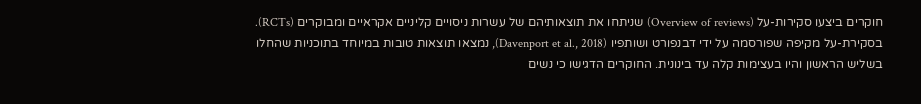חוקרים ביצעו סקירות-על (Overview of reviews) שניתחו את תוצאותיהם של עשרות ניסויים קליניים אקראיים ומבוקרים (RCTs). בסקירת-על מקיפה שפורסמה על ידי דבנפורט ושותפיו (Davenport et al., 2018), נמצאו תוצאות טובות במיוחד בתוכניות שהחלו בשליש הראשון והיו בעצימות קלה עד בינונית. החוקרים הדגישו כי נשים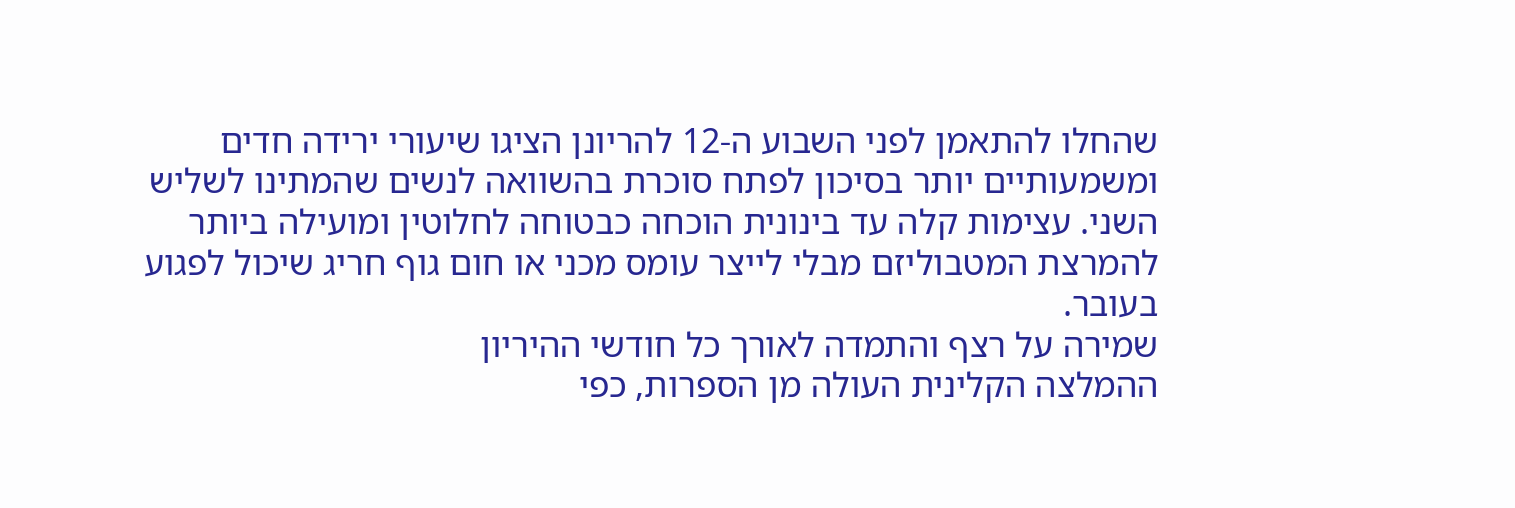שהחלו להתאמן לפני השבוע ה-12 להריונן הציגו שיעורי ירידה חדים ומשמעותיים יותר בסיכון לפתח סוכרת בהשוואה לנשים שהמתינו לשליש השני. עצימות קלה עד בינונית הוכחה כבטוחה לחלוטין ומועילה ביותר להמרצת המטבוליזם מבלי לייצר עומס מכני או חום גוף חריג שיכול לפגוע בעובר.
שמירה על רצף והתמדה לאורך כל חודשי ההיריון
ההמלצה הקלינית העולה מן הספרות, כפי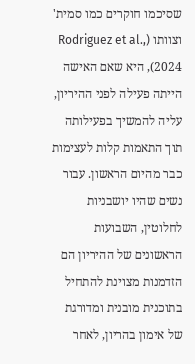שסיכמו חוקרים כמו סמית' וצוותו (Rodriguez et al., 2024), היא שאם האישה הייתה פעילה לפני ההיריון, עליה להמשיך בפעילותה תוך התאמות קלות לעצימות כבר מהיום הראשון. עבור נשים שהיו יושבניות לחלוטין, השבועות הראשונים של ההיריון הם הזדמנות מצוינת להתחיל בתוכנית מובנית ומדורגת של אימון בהריון, לאחר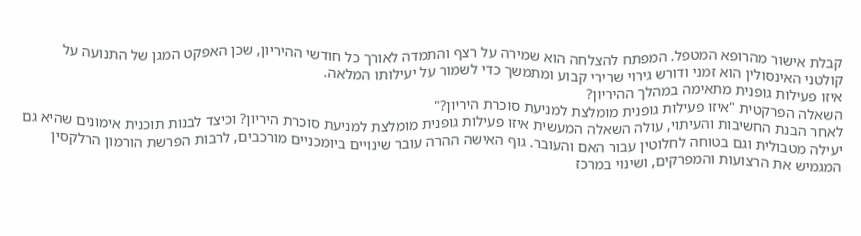קבלת אישור מהרופא המטפל. המפתח להצלחה הוא שמירה על רצף והתמדה לאורך כל חודשי ההיריון, שכן האפקט המגן של התנועה על קולטני האינסולין הוא זמני ודורש גירוי שרירי קבוע ומתמשך כדי לשמור על יעילותו המלאה.
איזו פעילות גופנית מתאימה במהלך ההיריון?
השאלה הפרקטית "איזו פעילות גופנית מומלצת למניעת סוכרת היריון?"
לאחר הבנת החשיבות והעיתוי, עולה השאלה המעשית איזו פעילות גופנית מומלצת למניעת סוכרת היריון? וכיצד לבנות תוכנית אימונים שהיא גם יעילה מטבולית וגם בטוחה לחלוטין עבור האם והעובר. גוף האישה ההרה עובר שינויים ביומכניים מורכבים, לרבות הפרשת הורמון הרלקסין המגמיש את הרצועות והמפרקים, ושינוי במרכז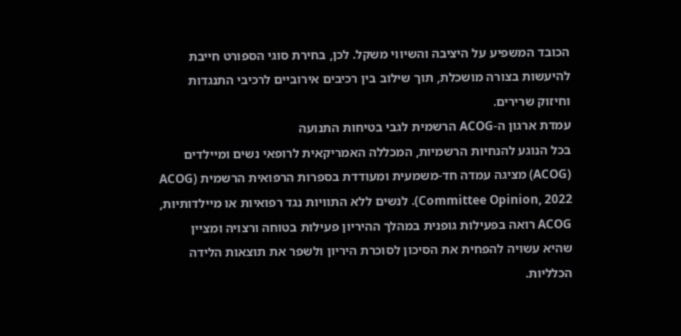הכובד המשפיע על היציבה והשיווי משקל. לכן, בחירת סוגי הספורט חייבת להיעשות בצורה מושכלת, תוך שילוב בין רכיבים אירוביים לרכיבי התנגדות וחיזוק שרירים.
עמדת ארגון ה-ACOG הרשמית לגבי בטיחות התנועה
בכל הנוגע להנחיות הרשמיות, המכללה האמריקאית לרופאי נשים ומיילדים (ACOG) מציגה עמדה חד-משמעית ומעודדת בספרות הרפואית הרשמית (ACOG Committee Opinion, 2022). לנשים ללא התוויות נגד רפואיות או מיילדותיות, ACOG רואה בפעילות גופנית במהלך ההיריון פעילות בטוחה ורצויה ומציין שהיא עשויה להפחית את הסיכון לסוכרת היריון ולשפר את תוצאות הלידה הכלליות.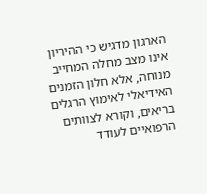הארגון מדגיש כי ההיריון אינו מצב מחלה המחייב מנוחה, אלא חלון הזמנים האידיאלי לאימוץ הרגלים בריאים, וקורא לצוותים הרפואיים לעודד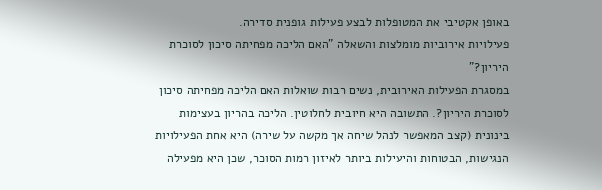באופן אקטיבי את המטופלות לבצע פעילות גופנית סדירה.
פעילויות אירוביות מומלצות והשאלה "האם הליכה מפחיתה סיכון לסוכרת היריון?"
במסגרת הפעילות האירובית, נשים רבות שואלות האם הליכה מפחיתה סיכון לסוכרת היריון?. התשובה היא חיובית לחלוטין. הליכה בהריון בעצימות בינונית (קצב המאפשר לנהל שיחה אך מקשה על שירה) היא אחת הפעילויות הנגישות, הבטוחות והיעילות ביותר לאיזון רמות הסוכר, שכן היא מפעילה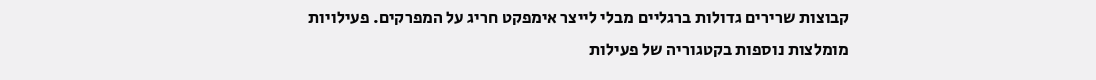קבוצות שרירים גדולות ברגליים מבלי לייצר אימפקט חריג על המפרקים. פעילויות מומלצות נוספות בקטגוריה של פעילות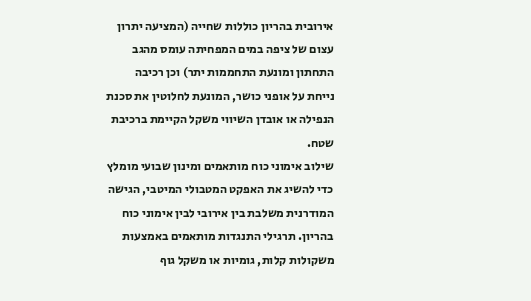אירובית בהריון כוללות שחייה (המציעה יתרון עצום של ציפה במים המפחיתה עומס מהגב התחתון ומונעת התחממות יתר) וכן רכיבה נייחת על אופני כושר, המונעת לחלוטין את סכנת הנפילה או אובדן השיווי משקל הקיימת ברכיבת שטח.
שילוב אימוני כוח מותאמים ומינון שבועי מומלץ
כדי להשיג את האפקט המטבולי המיטבי, הגישה המודרנית משלבת בין אירובי לבין אימוני כוח בהריון. תרגילי התנגדות מותאמים באמצעות משקולות קלות, גומיות או משקל גוף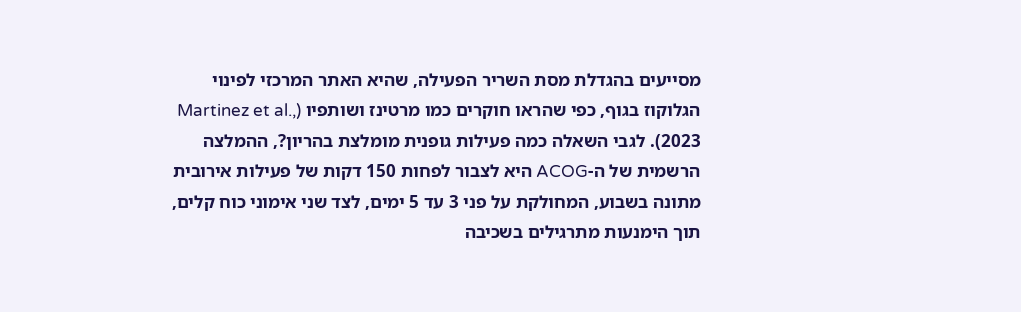מסייעים בהגדלת מסת השריר הפעילה, שהיא האתר המרכזי לפינוי הגלוקוז בגוף, כפי שהראו חוקרים כמו מרטינז ושותפיו (Martinez et al., 2023). לגבי השאלה כמה פעילות גופנית מומלצת בהריון?, ההמלצה הרשמית של ה-ACOG היא לצבור לפחות 150 דקות של פעילות אירובית מתונה בשבוע, המחולקת על פני 3 עד 5 ימים, לצד שני אימוני כוח קלים, תוך הימנעות מתרגילים בשכיבה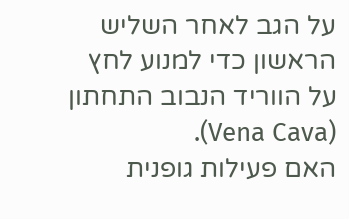על הגב לאחר השליש הראשון כדי למנוע לחץ על הווריד הנבוב התחתון (Vena Cava).
האם פעילות גופנית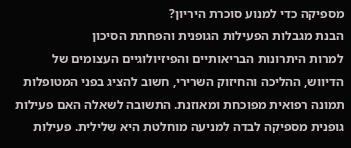מספיקה כדי למנוע סוכרת היריון?
הבנת מגבלות הפעילות הגופנית והפחתת הסיכון
למרות היתרונות הבריאותיים והפיזיולוגיים העצומים של הדיווש, ההליכה והחיזוק השרירי, חשוב להציג בפני המטופלות תמונה רפואית מפוכחת ומאוזנת. התשובה לשאלה האם פעילות גופנית מספיקה לבדה למניעה מוחלטת היא שלילית. פעילות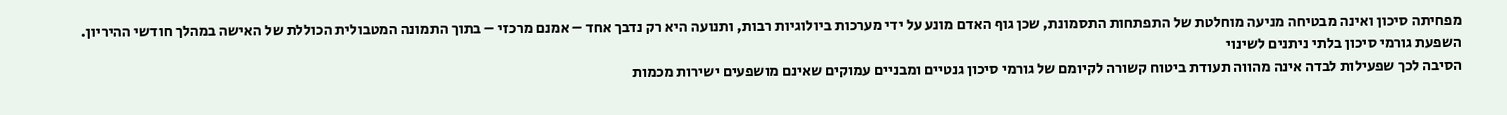מפחיתה סיכון ואינה מבטיחה מניעה מוחלטת של התפתחות התסמונת, שכן גוף האדם מונע על ידי מערכות ביולוגיות רבות, ותנועה היא רק נדבך אחד – אמנם מרכזי – בתוך התמונה המטבולית הכוללת של האישה במהלך חודשי ההיריון.
השפעת גורמי סיכון בלתי ניתנים לשינוי
הסיבה לכך שפעילות לבדה אינה מהווה תעודת ביטוח קשורה לקיומם של גורמי סיכון גנטיים ומבניים עמוקים שאינם מושפעים ישירות מכמות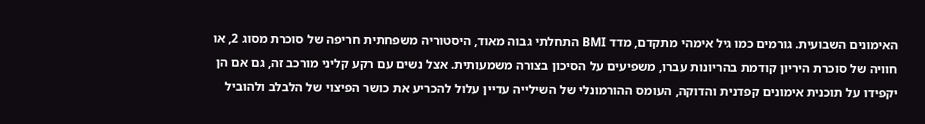האימונים השבועית. גורמים כמו גיל אימהי מתקדם, מדד BMI התחלתי גבוה מאוד, היסטוריה משפחתית חריפה של סוכרת מסוג 2, או חוויה של סוכרת היריון קודמת בהריונות עברו, משפיעים על הסיכון בצורה משמעותית. אצל נשים עם רקע קליני מורכב זה, גם אם הן יקפידו על תוכנית אימונים קפדנית והדוקה, העומס ההורמונלי של השילייה עדיין עלול להכריע את כושר הפיצוי של הלבלב ולהוביל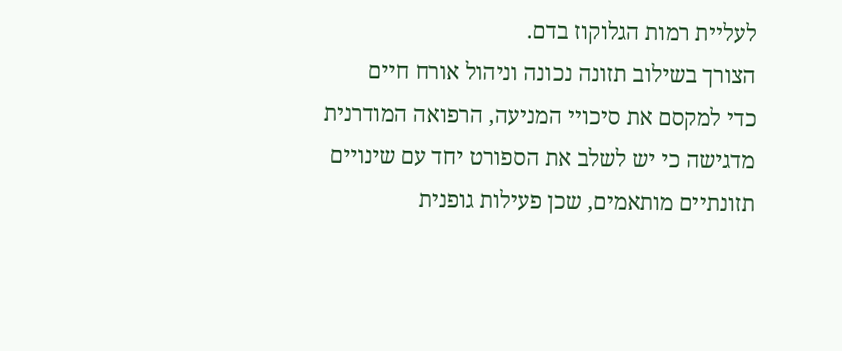לעליית רמות הגלוקוז בדם.
הצורך בשילוב תזונה נכונה וניהול אורח חיים
כדי למקסם את סיכויי המניעה, הרפואה המודרנית מדגישה כי יש לשלב את הספורט יחד עם שינויים תזונתיים מותאמים, שכן פעילות גופנית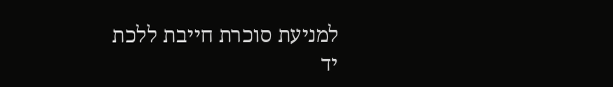למניעת סוכרת חייבת ללכת יד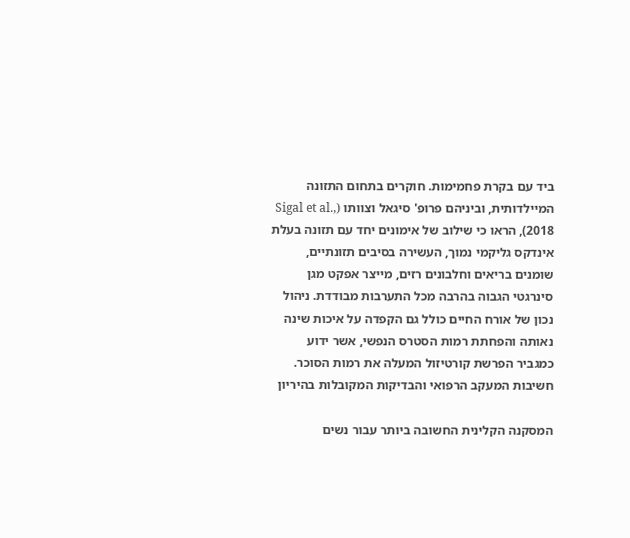ביד עם בקרת פחמימות. חוקרים בתחום התזונה המיילדותית, וביניהם פרופ' סיגאל וצוותו (Sigal et al., 2018), הראו כי שילוב של אימונים יחד עם תזונה בעלת אינדקס גליקמי נמוך, העשירה בסיבים תזונתיים, שומנים בריאים וחלבונים רזים, מייצר אפקט מגן סינרגטי הגבוה בהרבה מכל התערבות מבודדת. ניהול נכון של אורח החיים כולל גם הקפדה על איכות שינה נאותה והפחתת רמות הסטרס הנפשי, אשר ידוע כמגביר הפרשת קורטיזול המעלה את רמות הסוכר.
חשיבות המעקב הרפואי והבדיקות המקובלות בהיריון

המסקנה הקלינית החשובה ביותר עבור נשים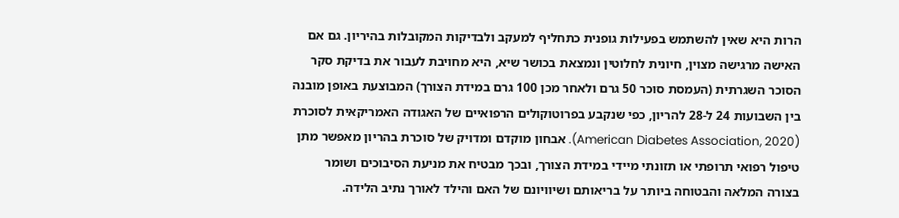הרות היא שאין להשתמש בפעילות גופנית כתחליף למעקב ולבדיקות המקובלות בהיריון. גם אם האישה מרגישה מצוין, חיונית לחלוטין ונמצאת בכושר שיא, היא מחויבת לעבור את בדיקת סקר הסוכר השגרתית (העמסת סוכר 50 גרם ולאחר מכן 100 גרם במידת הצורך) המבוצעת באופן מובנה בין השבועות 24 ל-28 להריון, כפי שנקבע בפרוטוקולים הרפואיים של האגודה האמריקאית לסוכרת (American Diabetes Association, 2020). אבחון מוקדם ומדויק של סוכרת בהריון מאפשר מתן טיפול רפואי תרופתי או תזונתי מיידי במידת הצורך, ובכך מבטיח את מניעת הסיבוכים ושומר בצורה המלאה והבטוחה ביותר על בריאותם ושיוויונם של האם והילד לאורך נתיב הלידה.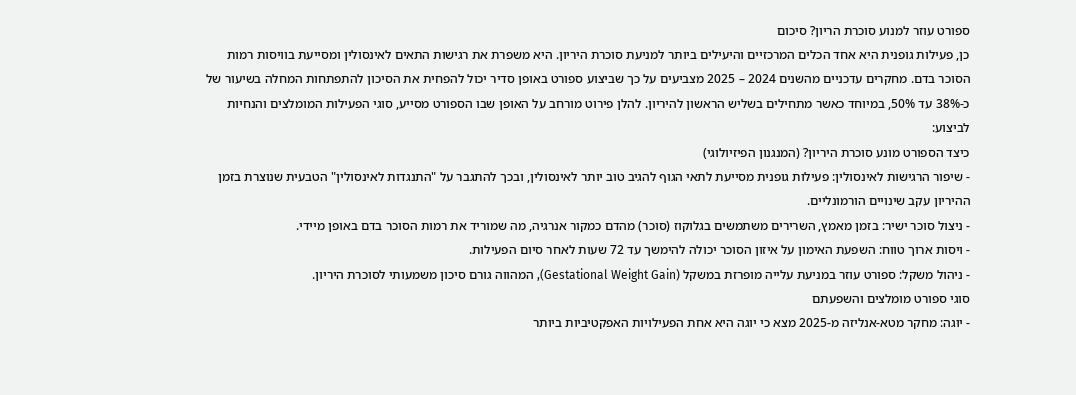ספורט עוזר למנוע סוכרת הריון? סיכום
כן, פעילות גופנית היא אחד הכלים המרכזיים והיעילים ביותר למניעת סוכרת היריון. היא משפרת את רגישות התאים לאינסולין ומסייעת בוויסות רמות הסוכר בדם. מחקרים עדכניים מהשנים 2024 – 2025 מצביעים על כך שביצוע ספורט באופן סדיר יכול להפחית את הסיכון להתפתחות המחלה בשיעור של כ-38% עד 50%, במיוחד כאשר מתחילים בשליש הראשון להיריון. להלן פירוט מורחב על האופן שבו הספורט מסייע, סוגי הפעילות המומלצים והנחיות לביצוע:
כיצד הספורט מונע סוכרת היריון? (המנגנון הפיזיולוגי)
- שיפור הרגישות לאינסולין: פעילות גופנית מסייעת לתאי הגוף להגיב טוב יותר לאינסולין, ובכך להתגבר על "התנגדות לאינסולין" הטבעית שנוצרת בזמן ההיריון עקב שינויים הורמונליים.
- ניצול סוכר ישיר: בזמן מאמץ, השרירים משתמשים בגלוקוז (סוכר) מהדם כמקור אנרגיה, מה שמוריד את רמות הסוכר בדם באופן מיידי.
- ויסות ארוך טווח: השפעת האימון על איזון הסוכר יכולה להימשך עד 72 שעות לאחר סיום הפעילות.
- ניהול משקל: ספורט עוזר במניעת עלייה מופרזת במשקל (Gestational Weight Gain), המהווה גורם סיכון משמעותי לסוכרת היריון.
סוגי ספורט מומלצים והשפעתם
- יוגה: מחקר מטא-אנליזה מ-2025 מצא כי יוגה היא אחת הפעילויות האפקטיביות ביותר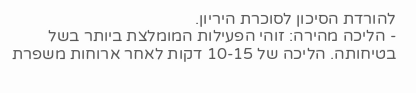להורדת הסיכון לסוכרת היריון.
- הליכה מהירה: זוהי הפעילות המומלצת ביותר בשל בטיחותה. הליכה של 10-15 דקות לאחר ארוחות משפרת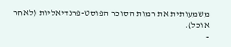משמעותית את רמות הסוכר הפוסט-פרנדיאליות (לאחר אוכל).
-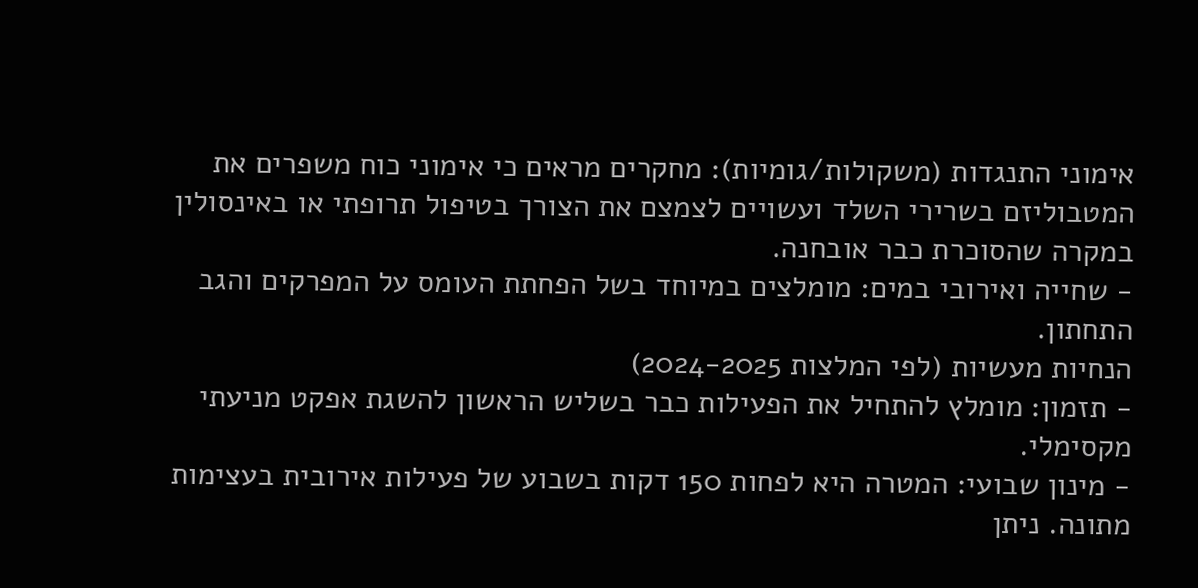אימוני התנגדות (משקולות/גומיות): מחקרים מראים כי אימוני כוח משפרים את המטבוליזם בשרירי השלד ועשויים לצמצם את הצורך בטיפול תרופתי או באינסולין במקרה שהסוכרת כבר אובחנה.
- שחייה ואירובי במים: מומלצים במיוחד בשל הפחתת העומס על המפרקים והגב התחתון.
הנחיות מעשיות (לפי המלצות 2024-2025)
- תזמון: מומלץ להתחיל את הפעילות כבר בשליש הראשון להשגת אפקט מניעתי מקסימלי.
- מינון שבועי: המטרה היא לפחות 150 דקות בשבוע של פעילות אירובית בעצימות מתונה. ניתן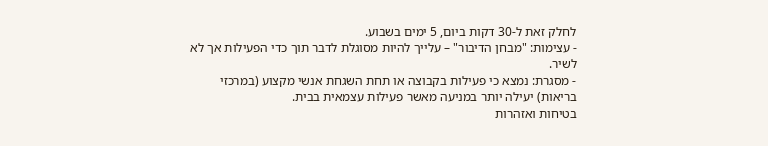לחלק זאת ל-30 דקות ביום, 5 ימים בשבוע.
- עצימות: "מבחן הדיבור" – עלייך להיות מסוגלת לדבר תוך כדי הפעילות אך לא לשיר.
- מסגרת: נמצא כי פעילות בקבוצה או תחת השגחת אנשי מקצוע (במרכזי בריאות) יעילה יותר במניעה מאשר פעילות עצמאית בבית.
בטיחות ואזהרות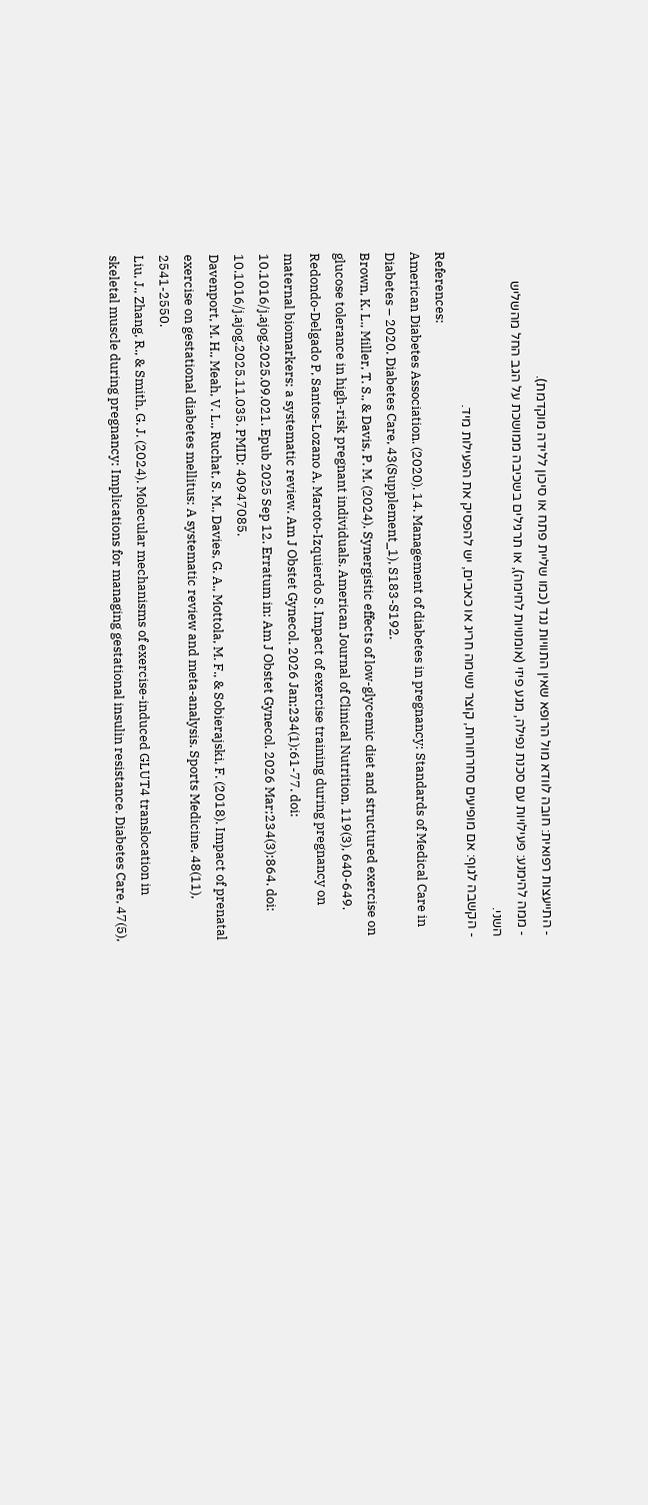- התייעצות רפואית: חובה לוודא מול הרופא שאין התוויות נגד (כמו שליית פתח או סיכון ללידה מוקדמת).
- ממה להימנע: פעילויות עם סכנת נפילה, מגע פיזי (אומנויות לחימה), או תרגילים בשכיבה ממושכת על הגב החל מהשליש השני.
- הקשבה לגוף: אם מופיעים סחרחורות, קוצר נשימה חריג או כאבים, יש להפסיק את הפעילות מיד.
References:
American Diabetes Association. (2020). 14. Management of diabetes in pregnancy: Standards of Medical Care in Diabetes – 2020. Diabetes Care, 43(Supplement_1), S183-S192.
Brown, K. L., Miller, T. S., & Davis, P. M. (2024). Synergistic effects of low-glycemic diet and structured exercise on glucose tolerance in high-risk pregnant individuals. American Journal of Clinical Nutrition, 119(3), 640-649.
Redondo-Delgado P, Santos-Lozano A, Maroto-Izquierdo S. Impact of exercise training during pregnancy on maternal biomarkers: a systematic review. Am J Obstet Gynecol. 2026 Jan;234(1):61-77. doi: 10.1016/j.ajog.2025.09.021. Epub 2025 Sep 12. Erratum in: Am J Obstet Gynecol. 2026 Mar;234(3):864. doi: 10.1016/j.ajog.2025.11.035. PMID: 40947085.
Davenport, M. H., Meah, V. L., Ruchat, S. M., Davies, G. A., Mottola, M. F., & Sobierajski, F. (2018). Impact of prenatal exercise on gestational diabetes mellitus: A systematic review and meta-analysis. Sports Medicine, 48(11), 2541-2550.
Liu, J., Zhang, R., & Smith, G. J. (2024). Molecular mechanisms of exercise-induced GLUT4 translocation in skeletal muscle during pregnancy: Implications for managing gestational insulin resistance. Diabetes Care, 47(5),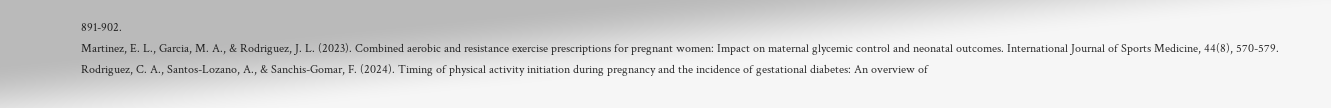891-902.
Martinez, E. L., Garcia, M. A., & Rodriguez, J. L. (2023). Combined aerobic and resistance exercise prescriptions for pregnant women: Impact on maternal glycemic control and neonatal outcomes. International Journal of Sports Medicine, 44(8), 570-579.
Rodriguez, C. A., Santos-Lozano, A., & Sanchis-Gomar, F. (2024). Timing of physical activity initiation during pregnancy and the incidence of gestational diabetes: An overview of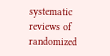systematic reviews of randomized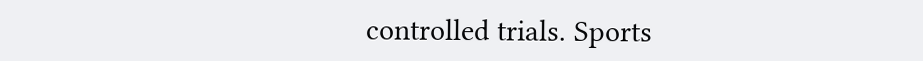controlled trials. Sports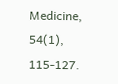Medicine, 54(1), 115-127.